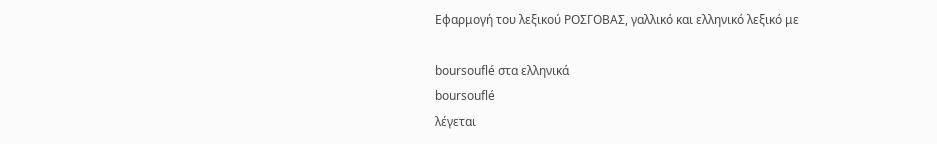Εφαρμογή του λεξικού ΡΟΣΓΟΒΑΣ, γαλλικό και ελληνικό λεξικό με

boursouflé στα ελληνικά
boursouflé
λέγεται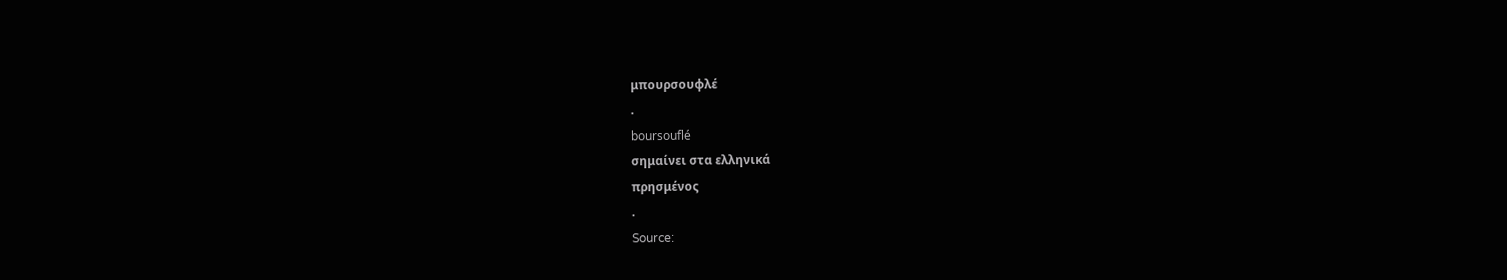μπουρσουφλέ
.
boursouflé
σημαίνει στα ελληνικά
πρησμένος
.
Source: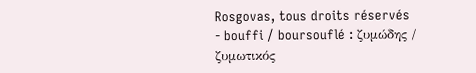Rosgovas, tous droits réservés
- bouffi / boursouflé : ζυμώδης / ζυμωτικός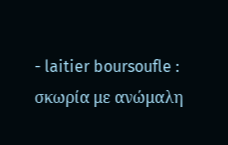- laitier boursoufle : σκωρία με ανώμαλη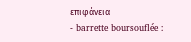επιφάνεια
- barrette boursouflée :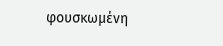φουσκωμένη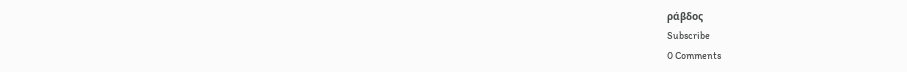ράβδος
Subscribe
0 Comments